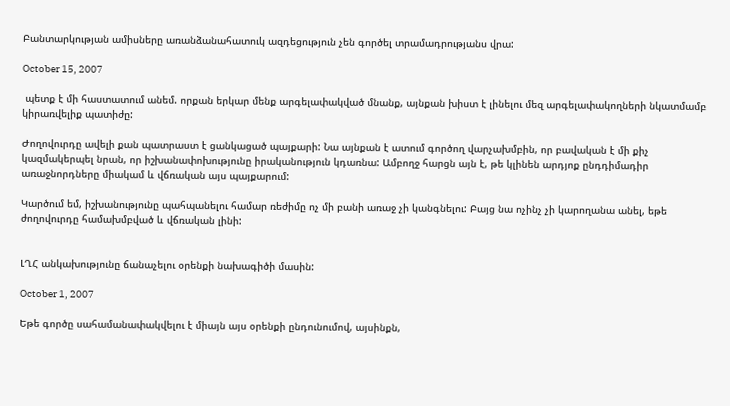Բանտարկության ամիսները առանձանահատուկ ազդեցություն չեն գործել տրամադրությանս վրա:

October 15, 2007

 պետք է մի հաստատում անեմ. որքան երկար մենք արգելափակված մնանք, այնքան խիստ է լինելու մեզ արգելափակողների նկատմամբ կիրառվելիք պատիժը:

Ժողովուրդը ավելի քան պատրաստ է ցանկացած պայքարի: Նա այնքան է ատում գործող վարչախմբին, որ բավական է մի քիչ կազմակերպել նրան, որ իշխանափոխությունը իրականություն կդառնա: Ամբողջ հարցն այն է, թե կլինեն արդյոք ընդդիմադիր առաջնորդները միակամ և վճռական այս պայքարում:

Կարծում եմ, իշխանությունը պահպանելու համար ռեժիմը ոչ մի բանի առաջ չի կանգնելու: Բայց նա ոչինչ չի կարողանա անել, եթե ժողովուրդը համախմբված և վճռական լինի:


ԼՂՀ անկախությունը ճանաչելու օրենքի նախագիծի մասին:

October 1, 2007

Եթե գործը սահամանափակվելու է միայն այս օրենքի ընդունումով, այսինքն,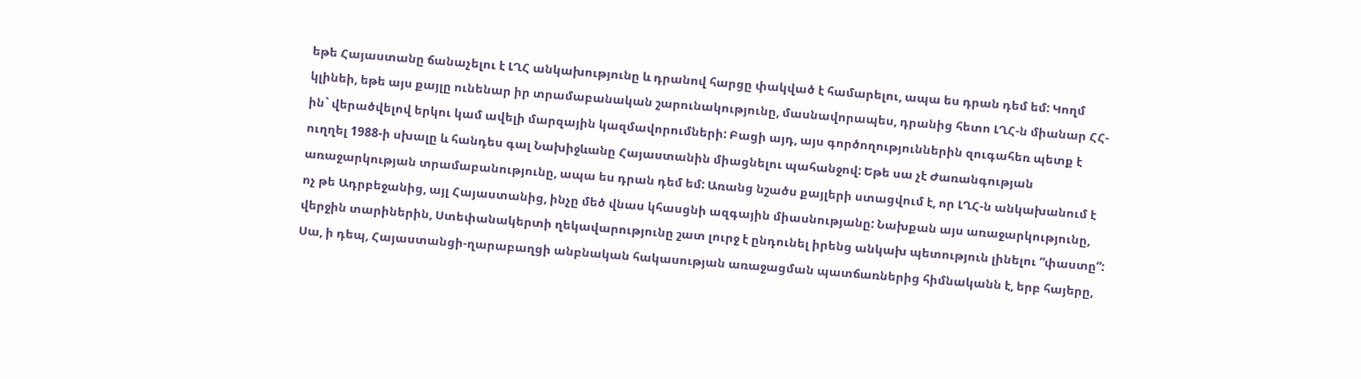եթե Հայաստանը ճանաչելու է ԼՂՀ անկախությունը և դրանով հարցը փակված է համարելու, ապա ես դրան դեմ եմ: Կողմ կլինեի, եթե այս քայլը ունենար իր տրամաբանական շարունակությունը, մասնավորապես, դրանից հետո ԼՂՀ-ն միանար ՀՀ-ին` վերածվելով երկու կամ ավելի մարզային կազմավորումների: Բացի այդ, այս գործողություններին զուգահեռ պետք է ուղղել 1988-ի սխալը և հանդես գալ Նախիջևանը Հայաստանին միացնելու պահանջով: Եթե սա չէ Ժառանգության առաջարկության տրամաբանությունը, ապա ես դրան դեմ եմ: Առանց նշածս քայլերի ստացվում է, որ ԼՂՀ-ն անկախանում է ոչ թե Ադրբեջանից, այլ Հայաստանից, ինչը մեծ վնաս կհասցնի ազգային միասնությանը: Նախքան այս առաջարկությունը, վերջին տարիներին, Ստեփանակերտի ղեկավարությունը շատ լուրջ է ընդունել իրենց անկախ պետություն լինելու “փաստը”: Սա, ի դեպ, Հայաստանցի-ղարաբաղցի անբնական հակասության առաջացման պատճառներից հիմնականն է, երբ հայերը,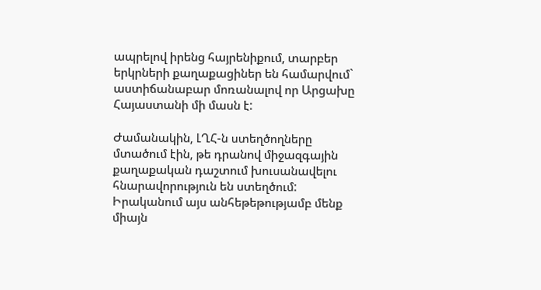ապրելով իրենց հայրենիքում, տարբեր երկրների քաղաքացիներ են համարվում` աստիճանաբար մոռանալով որ Արցախը Հայաստանի մի մասն է:

Ժամանակին, ԼՂՀ-ն ստեղծողները մտածում էին, թե դրանով միջազգային քաղաքական դաշտում խուսանավելու հնարավորություն են ստեղծում: Իրականում այս անհեթեթությամբ մենք միայն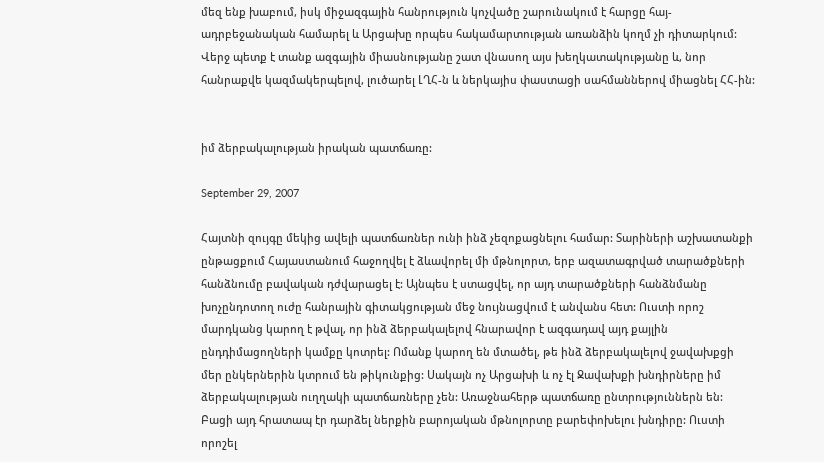մեզ ենք խաբում, իսկ միջազգային հանրություն կոչվածը շարունակում է հարցը հայ-ադրբեջանական համարել և Արցախը որպես հակամարտության առանձին կողմ չի դիտարկում: Վերջ պետք է տանք ազգային միասնությանը շատ վնասող այս խեղկատակությանը և, նոր հանրաքվե կազմակերպելով, լուծարել ԼՂՀ-ն և ներկայիս փաստացի սահմաններով միացնել ՀՀ-ին:


իմ ձերբակալության իրական պատճառը:

September 29, 2007

Հայտնի զույգը մեկից ավելի պատճառներ ունի ինձ չեզոքացնելու համար: Տարիների աշխատանքի ընթացքում Հայաստանում հաջողվել է ձևավորել մի մթնոլորտ, երբ ազատագրված տարածքների հանձնումը բավական դժվարացել է: Այնպես է ստացվել, որ այդ տարածքների հանձնմանը խոչընդոտող ուժը հանրային գիտակցության մեջ նույնացվում է անվանս հետ: Ուստի որոշ մարդկանց կարող է թվալ, որ ինձ ձերբակալելով հնարավոր է ազգադավ այդ քայլին ընդդիմացողների կամքը կոտրել: Ոմանք կարող են մտածել, թե ինձ ձերբակալելով ջավախքցի մեր ընկերներին կտրում են թիկունքից: Սակայն ոչ Արցախի և ոչ էլ Ջավախքի խնդիրները իմ ձերբակալության ուղղակի պատճառները չեն: Առաջնահերթ պատճառը ընտրություններն են: Բացի այդ հրատապ էր դարձել ներքին բարոյական մթնոլորտը բարեփոխելու խնդիրը: Ուստի որոշել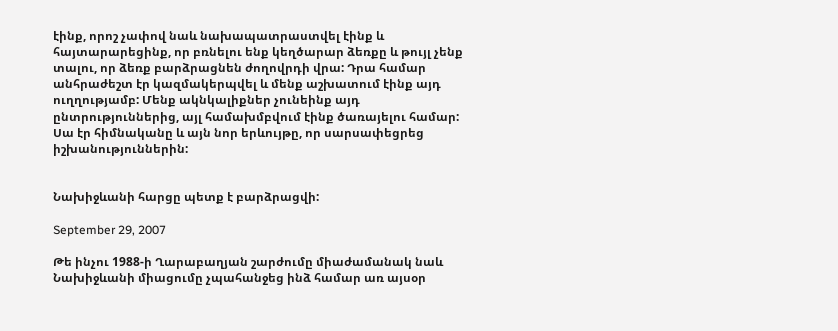էինք, որոշ չափով նաև նախապատրաստվել էինք և հայտարարեցինք, որ բռնելու ենք կեղծարար ձեռքը և թույլ չենք տալու, որ ձեռք բարձրացնեն ժողովրդի վրա: Դրա համար անհրաժեշտ էր կազմակերպվել և մենք աշխատում էինք այդ ուղղությամբ: Մենք ակնկալիքներ չունեինք այդ ընտրություններից, այլ համախմբվում էինք ծառայելու համար: Սա էր հիմնականը և այն նոր երևույթը, որ սարսափեցրեց իշխանություններին:


Նախիջևանի հարցը պետք է բարձրացվի:

September 29, 2007

Թե ինչու 1988-ի Ղարաբաղյան շարժումը միաժամանակ նաև Նախիջևանի միացումը չպահանջեց ինձ համար առ այսօր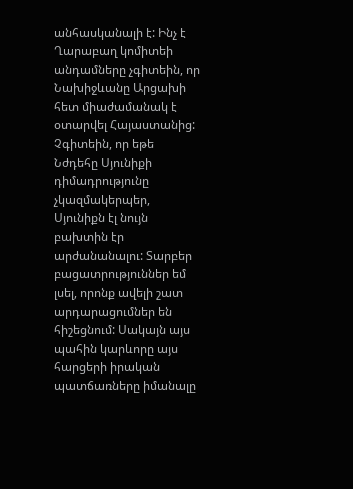անհասկանալի է: Ինչ է Ղարաբաղ կոմիտեի անդամները չգիտեին, որ Նախիջևանը Արցախի հետ միաժամանակ է օտարվել Հայաստանից: Չգիտեին, որ եթե Նժդեհը Սյունիքի դիմադրությունը չկազմակերպեր, Սյունիքն էլ նույն բախտին էր արժանանալու: Տարբեր բացատրություններ եմ լսել, որոնք ավելի շատ արդարացումներ են հիշեցնում: Սակայն այս պահին կարևորը այս հարցերի իրական պատճառները իմանալը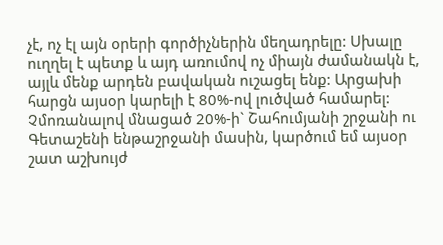չէ, ոչ էլ այն օրերի գործիչներին մեղադրելը: Սխալը ուղղել է պետք և այդ առումով ոչ միայն ժամանակն է, այլև մենք արդեն բավական ուշացել ենք: Արցախի հարցն այսօր կարելի է 80%-ով լուծված համարել: Չմոռանալով մնացած 20%-ի` Շահումյանի շրջանի ու Գետաշենի ենթաշրջանի մասին, կարծում եմ այսօր շատ աշխույժ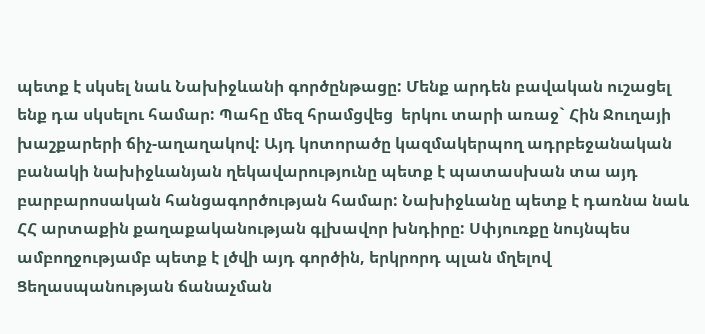պետք է սկսել նաև Նախիջևանի գործընթացը: Մենք արդեն բավական ուշացել ենք դա սկսելու համար: Պահը մեզ հրամցվեց  երկու տարի առաջ` Հին Ջուղայի խաշքարերի ճիչ-աղաղակով: Այդ կոտորածը կազմակերպող ադրբեջանական բանակի նախիջևանյան ղեկավարությունը պետք է պատասխան տա այդ բարբարոսական հանցագործության համար: Նախիջևանը պետք է դառնա նաև ՀՀ արտաքին քաղաքականության գլխավոր խնդիրը: Սփյուռքը նույնպես ամբողջությամբ պետք է լծվի այդ գործին, երկրորդ պլան մղելով Ցեղասպանության ճանաչման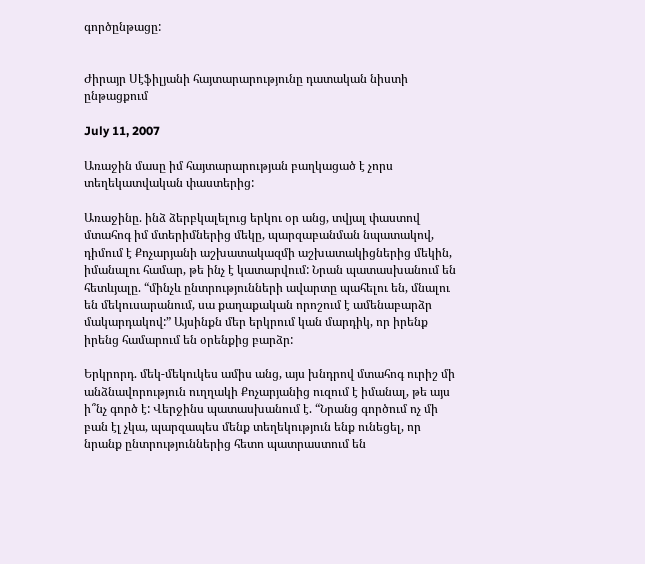գործընթացը:


Ժիրայր Սէֆիլյանի հայտարարությունը դատական նիստի ընթացքում

July 11, 2007

Առաջին մասը իմ հայտարարության բաղկացած է չորս տեղեկատվական փաստերից:

Առաջինը. ինձ ձերբկալելուց երկու օր անց, տվյալ փաստով մտահոգ իմ մտերիմներից մեկը, պարզաբանման նպատակով, դիմում է Քոչարյանի աշխատակազմի աշխատակիցներից մեկին, իմանալու համար, թե ինչ է կատարվում: Նրան պատասխանում են հետևյալը. “մինչև ընտրությունների ավարտը պահելու են, մնալու են մեկուսարանում, սա քաղաքական որոշում է ամենաբարձր մակարդակով:” Այսինքն մեր երկրում կան մարդիկ, որ իրենք իրենց համարում են օրենքից բարձր:

Երկրորդ. մեկ-մեկուկես ամիս անց, այս խնդրով մտահոգ ուրիշ մի անձնավորություն ուղղակի Քոչարյանից ուզում է իմանալ, թե այս ի՞նչ գործ է: Վերջինս պատասխանում է. “Նրանց գործում ոչ մի բան էլ չկա, պարզապես մենք տեղեկություն ենք ունեցել, որ նրանք ընտրություններից հետո պատրաստում են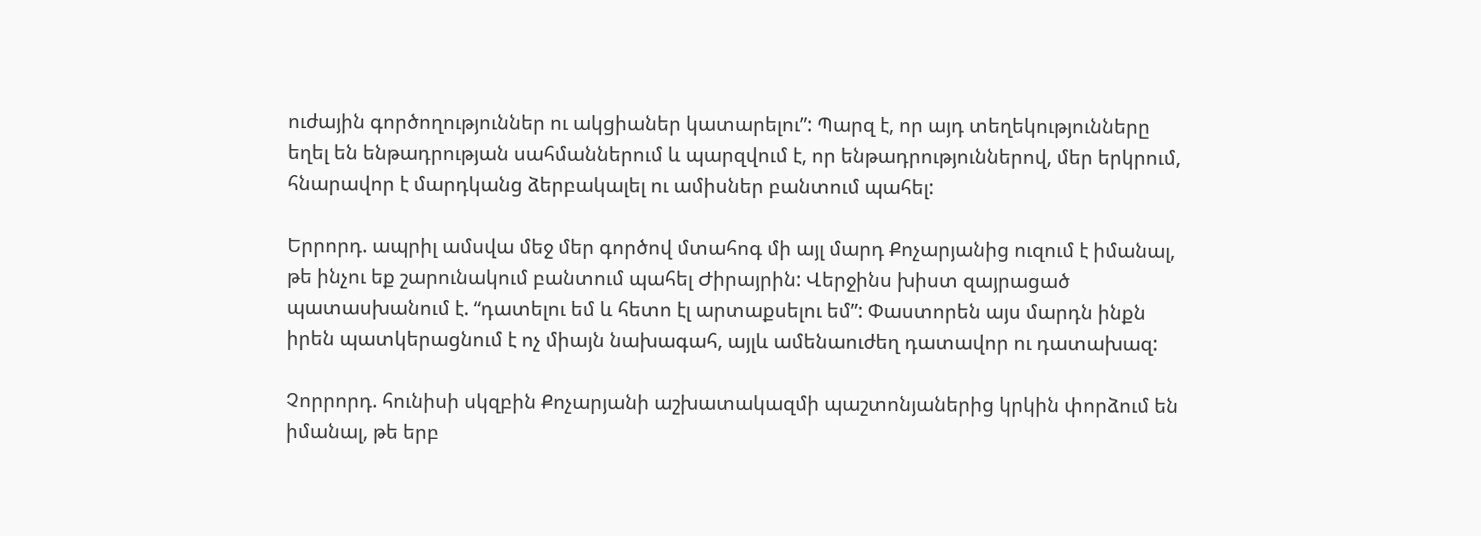ուժային գործողություններ ու ակցիաներ կատարելու”: Պարզ է, որ այդ տեղեկությունները եղել են ենթադրության սահմաններում և պարզվում է, որ ենթադրություններով, մեր երկրում, հնարավոր է մարդկանց ձերբակալել ու ամիսներ բանտում պահել:

Երրորդ. ապրիլ ամսվա մեջ մեր գործով մտահոգ մի այլ մարդ Քոչարյանից ուզում է իմանալ, թե ինչու եք շարունակում բանտում պահել Ժիրայրին: Վերջինս խիստ զայրացած պատասխանում է. “դատելու եմ և հետո էլ արտաքսելու եմ”: Փաստորեն այս մարդն ինքն իրեն պատկերացնում է ոչ միայն նախագահ, այլև ամենաուժեղ դատավոր ու դատախազ:

Չորրորդ. հունիսի սկզբին Քոչարյանի աշխատակազմի պաշտոնյաներից կրկին փորձում են իմանալ, թե երբ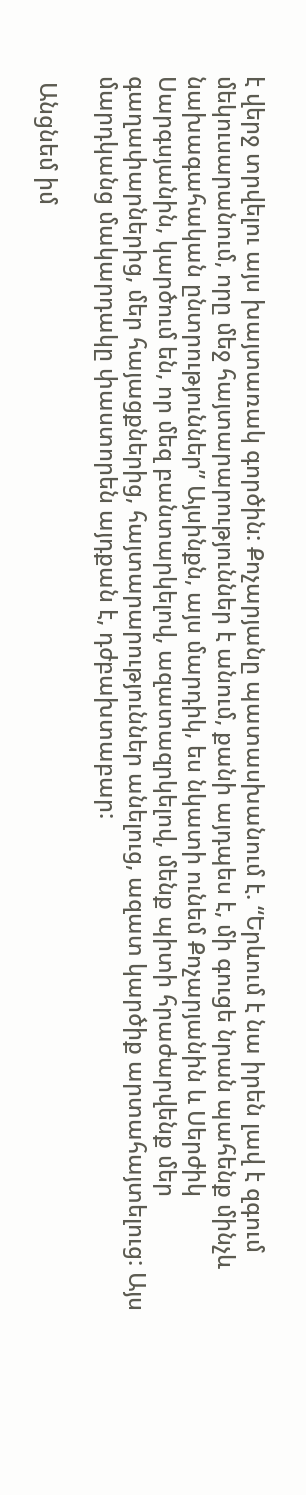է վերջ տրվելու այս խայտառակ գործին: Քոչարյանը պատասխանում է. “Երևում է նա իրեն լավ է զգում մեկուսարանում, որը մեջ հայտարարություններ է անում, քանի այդպես է, մի գուցե նրան պահենք մինչև նախագահական ընտրություններ” Այսինքն, այս մարդիկ, ես նկատի ունեմ Քոչարյանին և Սերժիկ Սարգսյանին, կարծում են, որ մեզ բանտարկելով, ազատազրկելով, մենք պիտի հրաժարվենք մեր գաղափարներից, մեր հայացքներից, հայտարարություններ անելուց, ազատ կարծիք արտահայտելուց: Այս մարդկանց մակարդակը փաստորեն այդքան է, դժբախտաբար:

 Անցնեմ իմ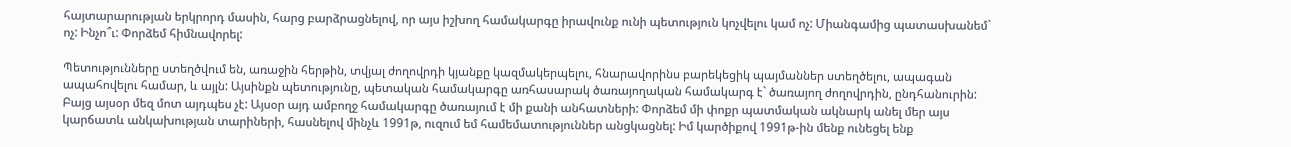հայտարարության երկրորդ մասին, հարց բարձրացնելով, որ այս իշխող համակարգը իրավունք ունի պետություն կոչվելու կամ ոչ: Միանգամից պատասխանեմ` ոչ: Ինչո՞ւ: Փորձեմ հիմնավորել:

Պետությունները ստեղծվում են, առաջին հերթին, տվյալ ժողովրդի կյանքը կազմակերպելու, հնարավորինս բարեկեցիկ պայմաններ ստեղծելու, ապագան ապահովելու համար, և այլն: Այսինքն պետությունը, պետական համակարգը առհասարակ ծառայողական համակարգ է` ծառայող ժողովրդին, ընդհանուրին: Բայց այսօր մեզ մոտ այդպես չէ: Այսօր այդ ամբողջ համակարգը ծառայում է մի քանի անհատների: Փորձեմ մի փոքր պատմական ակնարկ անել մեր այս կարճատև անկախության տարիների, հասնելով մինչև 1991թ, ուզում եմ համեմատություններ անցկացնել: Իմ կարծիքով 1991թ-ին մենք ունեցել ենք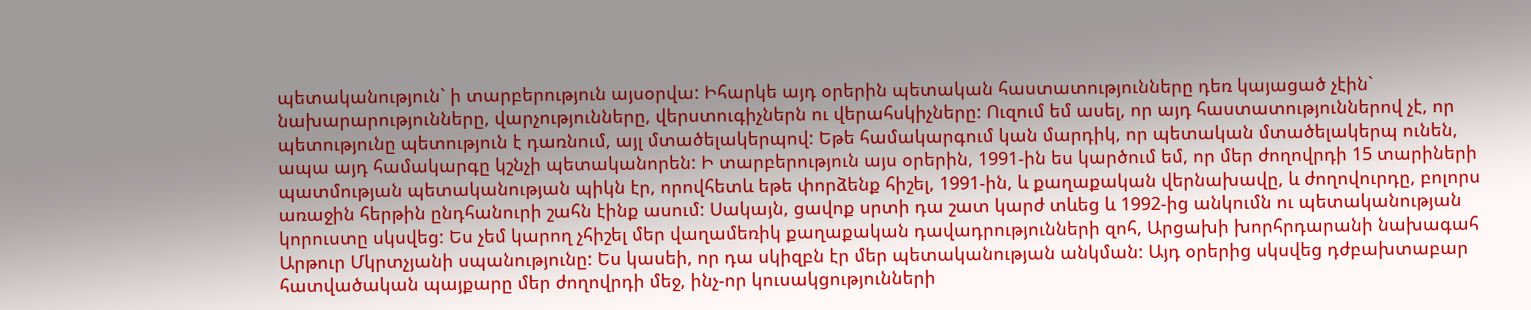պետականություն` ի տարբերություն այսօրվա: Իհարկե այդ օրերին պետական հաստատությունները դեռ կայացած չէին` նախարարությունները, վարչությունները, վերստուգիչներն ու վերահսկիչները: Ուզում եմ ասել, որ այդ հաստատություններով չէ, որ պետությունը պետություն է դառնում, այլ մտածելակերպով: Եթե համակարգում կան մարդիկ, որ պետական մտածելակերպ ունեն, ապա այդ համակարգը կշնչի պետականորեն: Ի տարբերություն այս օրերին, 1991-ին ես կարծում եմ, որ մեր ժողովրդի 15 տարիների պատմության պետականության պիկն էր, որովհետև եթե փորձենք հիշել, 1991-ին, և քաղաքական վերնախավը, և ժողովուրդը, բոլորս առաջին հերթին ընդհանուրի շահն էինք ասում: Սակայն, ցավոք սրտի դա շատ կարժ տևեց և 1992-ից անկումն ու պետականության կորուստը սկսվեց: Ես չեմ կարող չհիշել մեր վաղամեռիկ քաղաքական դավադրությունների զոհ, Արցախի խորհրդարանի նախագահ Արթուր Մկրտչյանի սպանությունը: Ես կասեի, որ դա սկիզբն էր մեր պետականության անկման: Այդ օրերից սկսվեց դժբախտաբար հատվածական պայքարը մեր ժողովրդի մեջ, ինչ-որ կուսակցությունների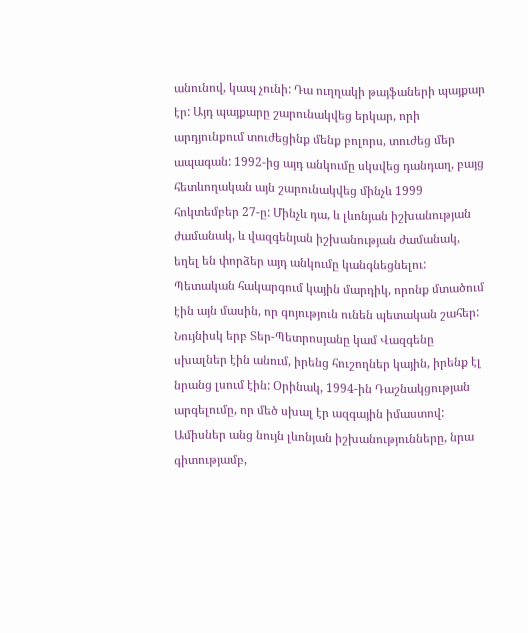անունով, կապ չունի: Դա ուղղակի թայֆաների պայքար էր: Այդ պայքարը շարունակվեց երկար, որի արդյունքում տուժեցինք մենք բոլորս, տուժեց մեր ապագան: 1992-ից այդ անկումը սկսվեց դանդաղ, բայց հետևողական այն շարունակվեց մինչև 1999 հոկտեմբեր 27-ը: Մինչև դա, և լևոնյան իշխանության ժամանակ, և վազգենյան իշխանության ժամանակ, եղել են փորձեր այդ անկումը կանգնեցնելու: Պետական հակարգում կային մարդիկ, որոնք մտածում էին այն մասին, որ գոյություն ունեն պետական շահեր: Նույնիսկ երբ Տեր-Պետրոսյանը կամ Վազգենը սխալներ էին անում, իրենց հուշողներ կային, իրենք էլ նրանց լսում էին: Օրինակ, 1994-ին Դաշնակցության արգելումը, որ մեծ սխալ էր ազգային իմաստով: Ամիսներ անց նույն լևոնյան իշխանությունները, նրա գիտությամբ,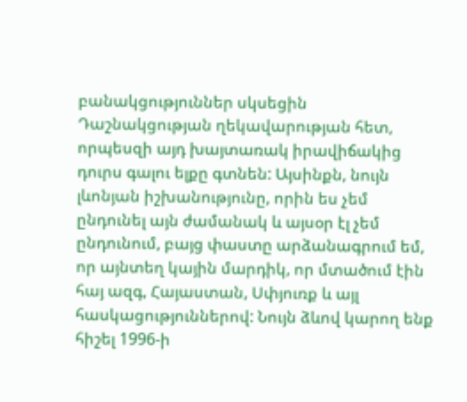բանակցություններ սկսեցին Դաշնակցության ղեկավարության հետ, որպեսզի այդ խայտառակ իրավիճակից դուրս գալու ելքը գտնեն: Այսինքն, նույն լևոնյան իշխանությունը, որին ես չեմ ընդունել այն ժամանակ և այսօր էլ չեմ ընդունում, բայց փաստը արձանագրում եմ, որ այնտեղ կային մարդիկ, որ մտածում էին հայ ազգ, Հայաստան, Սփյուռք և այլ հասկացություններով: Նույն ձևով կարող ենք հիշել 1996-ի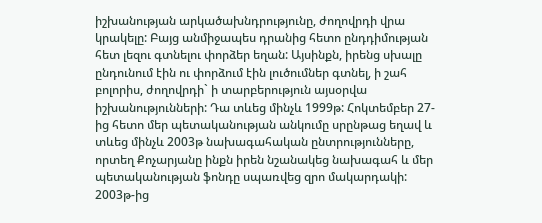իշխանության արկածախնդրությունը, ժողովրդի վրա կրակելը: Բայց անմիջապես դրանից հետո ընդդիմության հետ լեզու գտնելու փորձեր եղան: Այսինքն, իրենց սխալը ընդունում էին ու փորձում էին լուծումներ գտնել, ի շահ բոլորիս, ժողովրդի` ի տարբերություն այսօրվա իշխանությունների: Դա տևեց մինչև 1999թ: Հոկտեմբեր 27-ից հետո մեր պետականության անկումը սրընթաց եղավ և տևեց մինչև 2003թ նախագահական ընտրությունները, որտեղ Քոչարյանը ինքն իրեն նշանակեց նախագահ և մեր պետականության ֆոնդը սպառվեց զրո մակարդակի: 2003թ-ից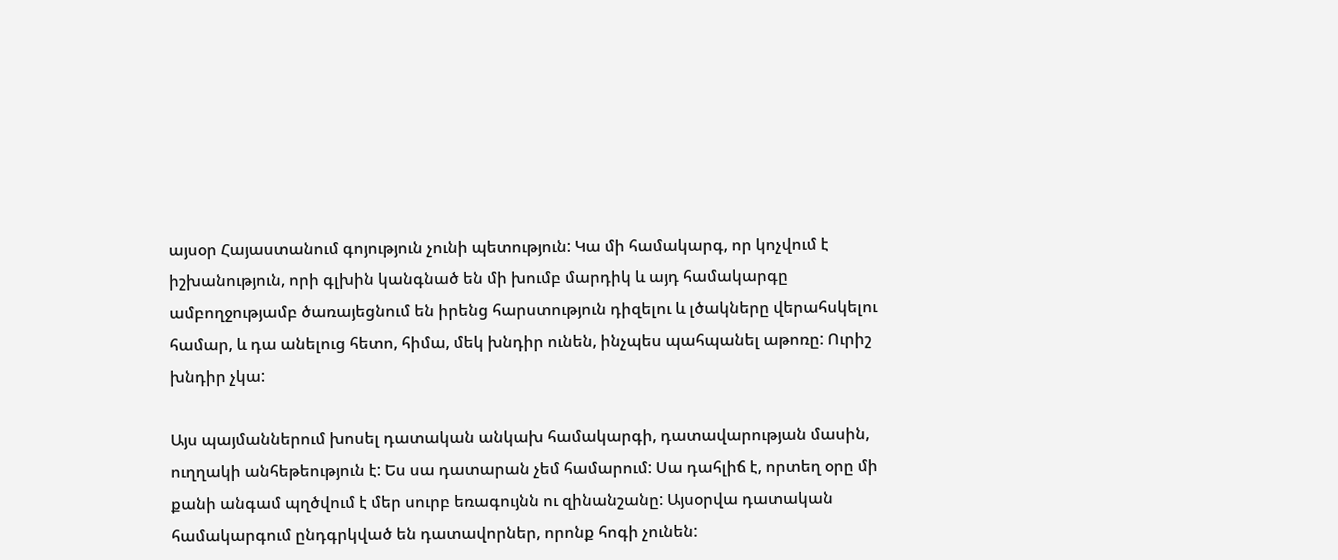այսօր Հայաստանում գոյություն չունի պետություն: Կա մի համակարգ, որ կոչվում է իշխանություն, որի գլխին կանգնած են մի խումբ մարդիկ և այդ համակարգը ամբողջությամբ ծառայեցնում են իրենց հարստություն դիզելու և լծակները վերահսկելու համար, և դա անելուց հետո, հիմա, մեկ խնդիր ունեն, ինչպես պահպանել աթոռը: Ուրիշ խնդիր չկա:

Այս պայմաններում խոսել դատական անկախ համակարգի, դատավարության մասին, ուղղակի անհեթեություն է: Ես սա դատարան չեմ համարում: Սա դահլիճ է, որտեղ օրը մի քանի անգամ պղծվում է մեր սուրբ եռագույնն ու զինանշանը: Այսօրվա դատական համակարգում ընդգրկված են դատավորներ, որոնք հոգի չունեն: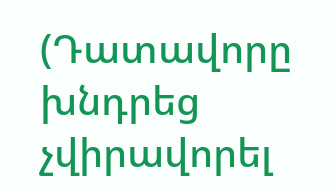(Դատավորը խնդրեց չվիրավորել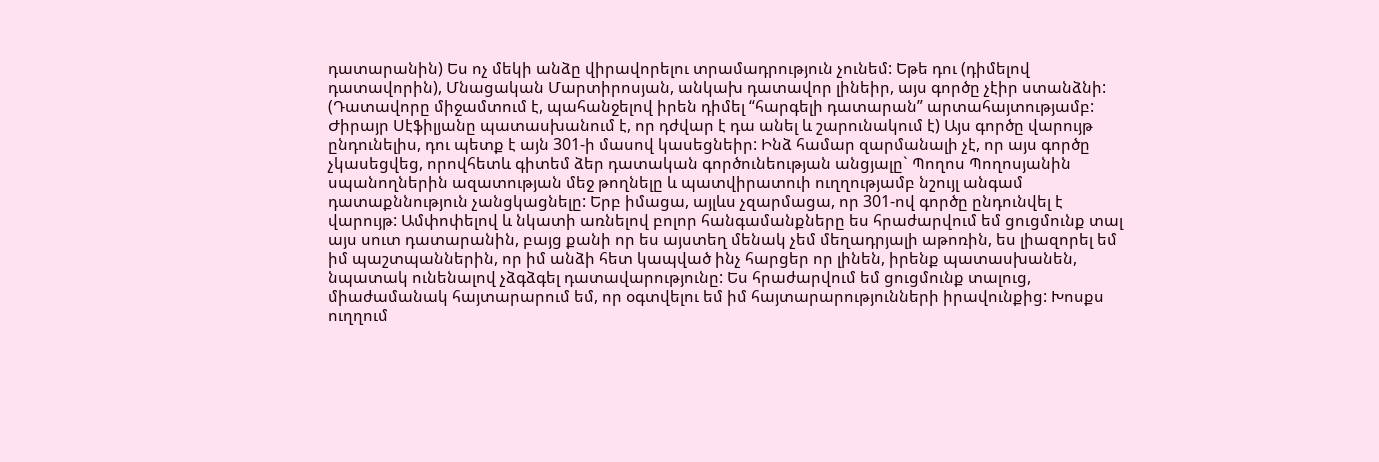դատարանին) Ես ոչ մեկի անձը վիրավորելու տրամադրություն չունեմ: Եթե դու (դիմելով դատավորին), Մնացական Մարտիրոսյան, անկախ դատավոր լինեիր, այս գործը չէիր ստանձնի: (Դատավորը միջամտում է, պահանջելով իրեն դիմել “հարգելի դատարան” արտահայտությամբ: Ժիրայր Սէֆիլյանը պատասխանում է, որ դժվար է դա անել և շարունակում է) Այս գործը վարույթ ընդունելիս, դու պետք է այն 301-ի մասով կասեցնեիր: Ինձ համար զարմանալի չէ, որ այս գործը չկասեցվեց, որովհետև գիտեմ ձեր դատական գործունեության անցյալը` Պողոս Պողոսյանին սպանողներին ազատության մեջ թողնելը և պատվիրատուի ուղղությամբ նշույլ անգամ դատաքննություն չանցկացնելը: Երբ իմացա, այլևս չզարմացա, որ 301-ով գործը ընդունվել է վարույթ: Ամփոփելով և նկատի առնելով բոլոր հանգամանքները ես հրաժարվում եմ ցուցմունք տալ այս սուտ դատարանին, բայց քանի որ ես այստեղ մենակ չեմ մեղադրյալի աթոռին, ես լիազորել եմ իմ պաշտպաններին, որ իմ անձի հետ կապված ինչ հարցեր որ լինեն, իրենք պատասխանեն, նպատակ ունենալով չձգձգել դատավարությունը: Ես հրաժարվում եմ ցուցմունք տալուց, միաժամանակ հայտարարում եմ, որ օգտվելու եմ իմ հայտարարությունների իրավունքից: Խոսքս ուղղում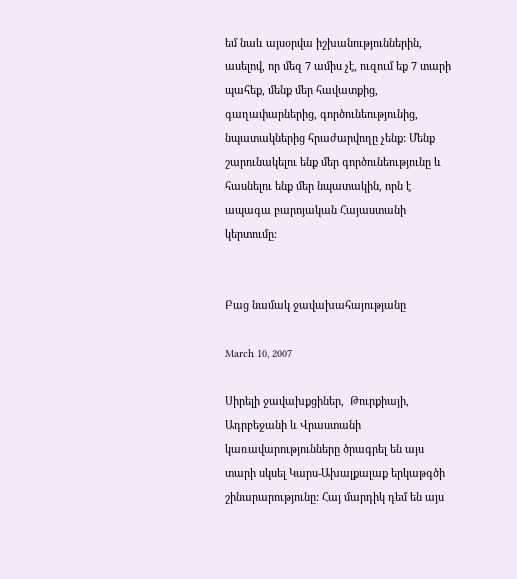եմ նաև այսօրվա իշխանություններին, ասելով, որ մեզ 7 ամիս չէ, ուզում եք 7 տարի պահեք, մենք մեր հավատքից, գաղափարներից, գործունեությունից, նպատակներից հրաժարվողը չենք: Մենք շարունակելու ենք մեր գործունեությունը և հասնելու ենք մեր նպատակին, որն է ապագա բարոյական Հայաստանի կերտումը:


Բաց նամակ ջավախահայությանը

March 10, 2007

Սիրելի ջավախքցիներ,  Թուրքիայի, Ադրբեջանի և Վրաստանի կառավարությունները ծրագրել են այս տարի սկսել Կարս-Ախալքալաք երկաթգծի շինարարությունը: Հայ մարդիկ դեմ են այս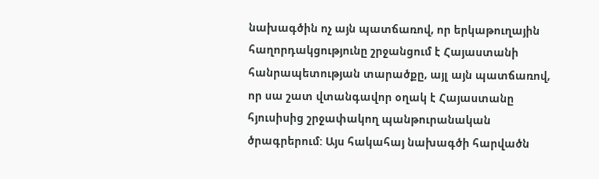նախագծին ոչ այն պատճառով, որ երկաթուղային հաղորդակցությունը շրջանցում է Հայաստանի հանրապետության տարածքը, այլ այն պատճառով, որ սա շատ վտանգավոր օղակ է Հայաստանը հյուսիսից շրջափակող պանթուրանական ծրագրերում: Այս հակահայ նախագծի հարվածն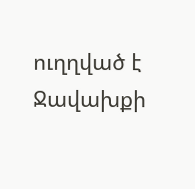ուղղված է Ջավախքի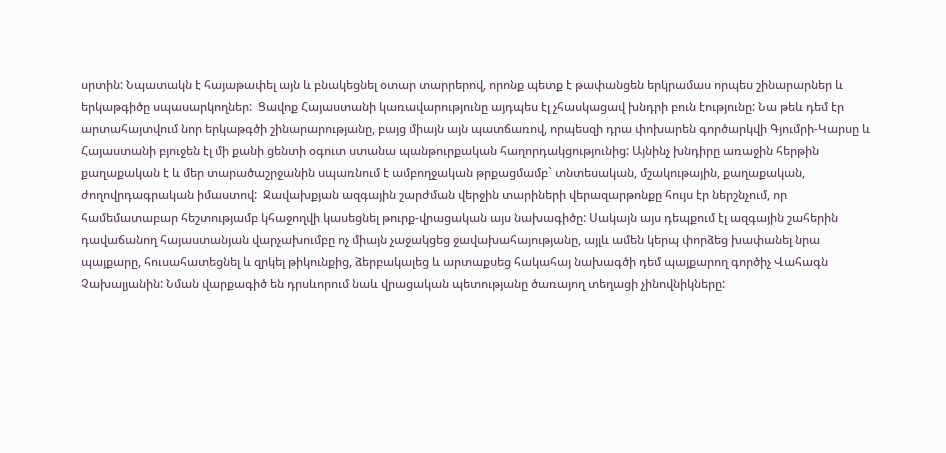սրտին: Նպատակն է հայաթափել այն և բնակեցնել օտար տարրերով, որոնք պետք է թափանցեն երկրամաս որպես շինարարներ և երկաթգիծը սպասարկողներ:  Ցավոք Հայաստանի կառավարությունը այդպես էլ չհասկացավ խնդրի բուն էությունը: Նա թեև դեմ էր արտահայտվում նոր երկաթգծի շինարարությանը, բայց միայն այն պատճառով, որպեսզի դրա փոխարեն գործարկվի Գյումրի-Կարսը և Հայաստանի բյուջեն էլ մի քանի ցենտի օգուտ ստանա պանթուրքական հաղորդակցությունից: Այնինչ խնդիրը առաջին հերթին քաղաքական է և մեր տարածաշրջանին սպառնում է ամբողջական թրքացմամբ` տնտեսական, մշակութային, քաղաքական, ժողովրդագրական իմաստով:  Ջավախքյան ազգային շարժման վերջին տարիների վերազարթոնքը հույս էր ներշնչում, որ համեմատաբար հեշտությամբ կհաջողվի կասեցնել թուրք-վրացական այս նախագիծը: Սակայն այս դեպքում էլ ազգային շահերին դավաճանող հայաստանյան վարչախումբը ոչ միայն չաջակցեց ջավախահայությանը, այլև ամեն կերպ փորձեց խափանել նրա պայքարը, հուսահատեցնել և զրկել թիկունքից, ձերբակալեց և արտաքսեց հակահայ նախագծի դեմ պայքարող գործիչ Վահագն Չախալյանին: Նման վարքագիծ են դրսևորում նաև վրացական պետությանը ծառայող տեղացի չինովնիկները: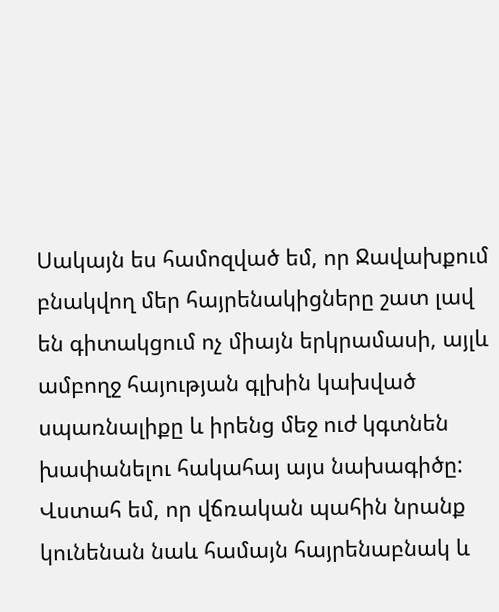Սակայն ես համոզված եմ, որ Ջավախքում բնակվող մեր հայրենակիցները շատ լավ են գիտակցում ոչ միայն երկրամասի, այլև ամբողջ հայության գլխին կախված սպառնալիքը և իրենց մեջ ուժ կգտնեն խափանելու հակահայ այս նախագիծը: Վստահ եմ, որ վճռական պահին նրանք կունենան նաև համայն հայրենաբնակ և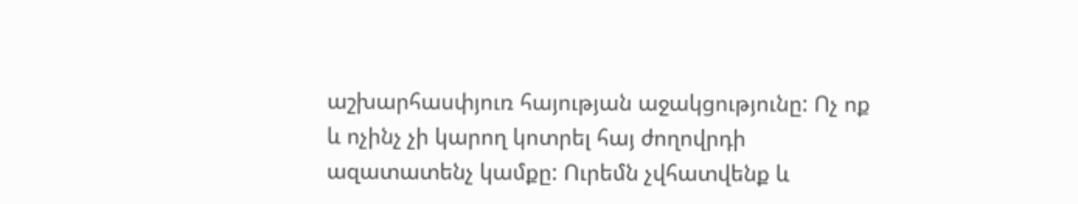աշխարհասփյուռ հայության աջակցությունը: Ոչ ոք և ոչինչ չի կարող կոտրել հայ ժողովրդի ազատատենչ կամքը: Ուրեմն չվհատվենք և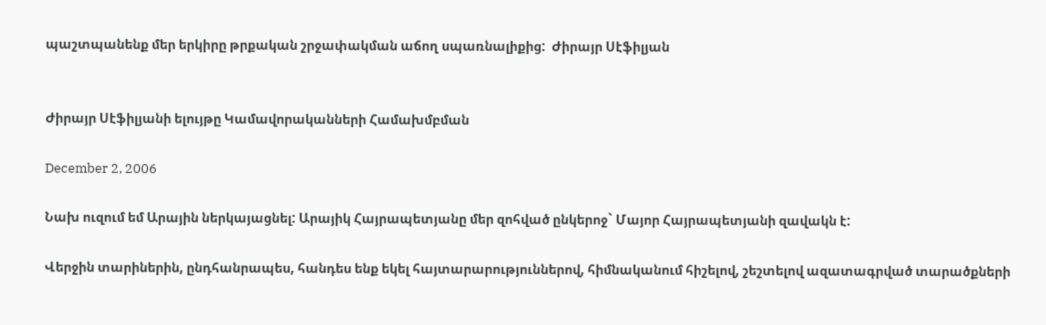պաշտպանենք մեր երկիրը թրքական շրջափակման աճող սպառնալիքից:  Ժիրայր Սէֆիլյան


Ժիրայր Սէֆիլյանի ելույթը Կամավորականների Համախմբման

December 2, 2006

Նախ ուզում եմ Արային ներկայացնել: Արայիկ Հայրապետյանը մեր զոհված ընկերոջ` Մայոր Հայրապետյանի զավակն է:

Վերջին տարիներին, ընդհանրապես, հանդես ենք եկել հայտարարություններով, հիմնականում հիշելով, շեշտելով ազատագրված տարածքների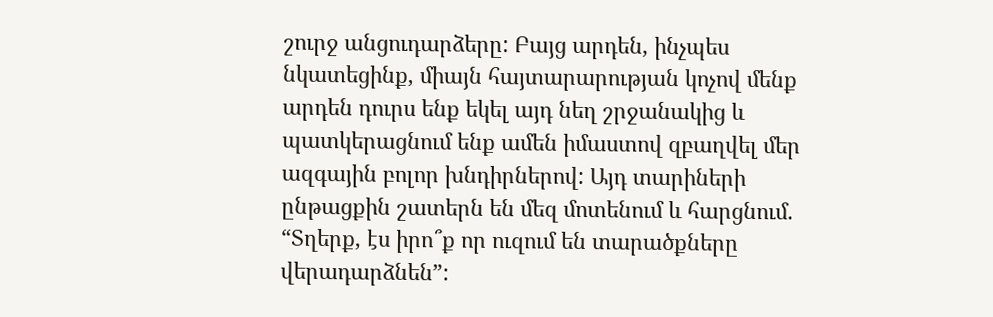շուրջ անցուդարձերը: Բայց արդեն, ինչպես նկատեցինք, միայն հայտարարության կոչով մենք արդեն դուրս ենք եկել այդ նեղ շրջանակից և պատկերացնում ենք ամեն իմաստով զբաղվել մեր ազգային բոլոր խնդիրներով: Այդ տարիների ընթացքին շատերն են մեզ մոտենում և հարցնում. “Տղերք, էս իրո՞ք որ ուզում են տարածքները վերադարձնեն”: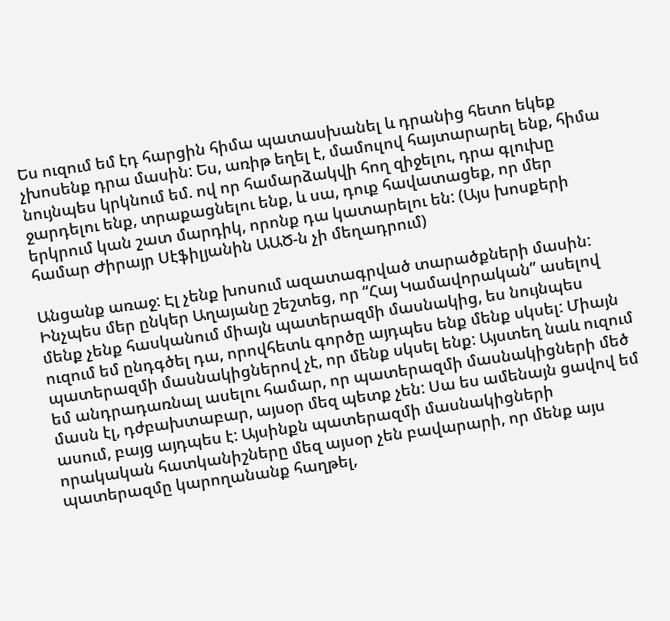Ես ուզում եմ էդ հարցին հիմա պատասխանել և դրանից հետո եկեք չխոսենք դրա մասին: Ես, առիթ եղել է, մամուլով հայտարարել ենք, հիմա նույնպես կրկնում եմ. ով որ համարձակվի հող զիջելու, դրա գլուխը ջարդելու ենք, տրաքացնելու ենք, և սա, դուք հավատացեք, որ մեր երկրում կան շատ մարդիկ, որոնք դա կատարելու են: (Այս խոսքերի համար Ժիրայր Սէֆիլյանին ԱԱԾ-ն չի մեղադրում)

Անցանք առաջ: Էլ չենք խոսում ազատագրված տարածքների մասին: Ինչպես մեր ընկեր Աղայանը շեշտեց, որ “Հայ Կամավորական” ասելով մենք չենք հասկանում միայն պատերազմի մասնակից, ես նույնպես ուզում եմ ընդգծել դա, որովհետև գործը այդպես ենք մենք սկսել: Միայն պատերազմի մասնակիցներով չէ, որ մենք սկսել ենք: Այստեղ նաև ուզում եմ անդրադառնալ ասելու համար, որ պատերազմի մասնակիցների մեծ մասն էլ, դժբախտաբար, այսօր մեզ պետք չեն: Սա ես ամենայն ցավով եմ ասում, բայց այդպես է: Այսինքն պատերազմի մասնակիցների որակական հատկանիշները մեզ այսօր չեն բավարարի, որ մենք այս պատերազմը կարողանանք հաղթել,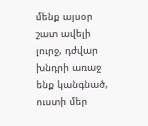մենք այսօր շատ ավելի լուրջ, դժվար խնդրի առաջ ենք կանգնած, ուստի մեր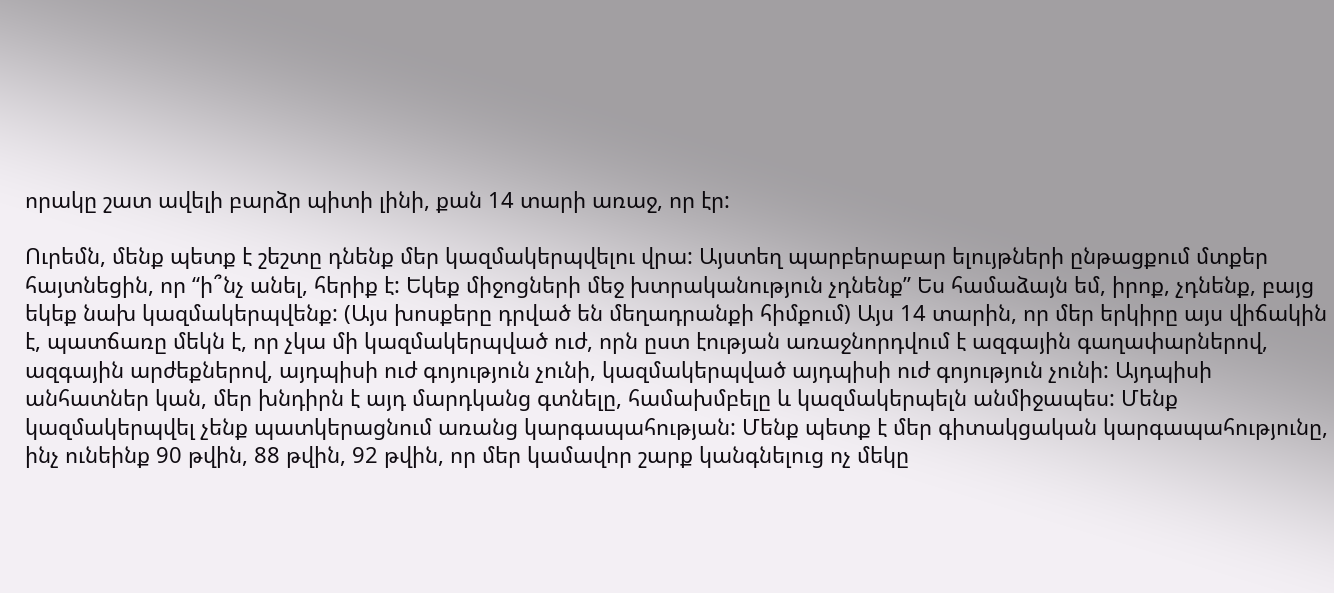որակը շատ ավելի բարձր պիտի լինի, քան 14 տարի առաջ, որ էր:

Ուրեմն, մենք պետք է շեշտը դնենք մեր կազմակերպվելու վրա: Այստեղ պարբերաբար ելույթների ընթացքում մտքեր հայտնեցին, որ “ի՞նչ անել, հերիք է: Եկեք միջոցների մեջ խտրականություն չդնենք” Ես համաձայն եմ, իրոք, չդնենք, բայց եկեք նախ կազմակերպվենք: (Այս խոսքերը դրված են մեղադրանքի հիմքում) Այս 14 տարին, որ մեր երկիրը այս վիճակին է, պատճառը մեկն է, որ չկա մի կազմակերպված ուժ, որն ըստ էության առաջնորդվում է ազգային գաղափարներով, ազգային արժեքներով, այդպիսի ուժ գոյություն չունի, կազմակերպված այդպիսի ուժ գոյություն չունի: Այդպիսի անհատներ կան, մեր խնդիրն է այդ մարդկանց գտնելը, համախմբելը և կազմակերպելն անմիջապես: Մենք կազմակերպվել չենք պատկերացնում առանց կարգապահության: Մենք պետք է մեր գիտակցական կարգապահությունը, ինչ ունեինք 90 թվին, 88 թվին, 92 թվին, որ մեր կամավոր շարք կանգնելուց ոչ մեկը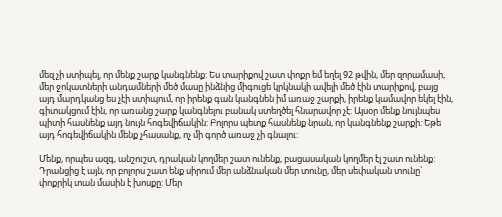մեզ չի ստիպել, որ մենք շարք կանգնենք: Ես տարիքով շատ փոքր եմ եղել 92 թվին, մեր զորամասի, մեր ջոկատների անդամների մեծ մասը ինձնից միգուցե կրկնակի ավելի մեծ էին տարիքով, բայց այդ մարդկանց ես չէի ստիպում, որ իրենք գան կանգնեն իմ առաջ շարքի, իրենք կամավոր եկել էին, գիտակցում էին, որ առանց շարք կանգնելու բանակ ստեղծել հնարավոր չէ: Այսօր մենք նույնպես պիտի հասնենք այդ նույն հոգեվիճակին: Բոլորս պետք հասնենք նրան, որ կանգնենք շարքի: Եթե այդ հոգեվիճակին մենք չհասանք, ոչ մի գործ առաջ չի գնալու:

Մենք, որպես ազգ, անշուշտ, դրական կողմեր շատ ունենք, բացասական կողմեր էլ շատ ունենք: Դրանցից է այն, որ բոլորս շատ ենք սիրում մեր անձնական մեր տունը, մեր սեփական տունը` փոքրիկ տան մասին է խոսքը: Մեր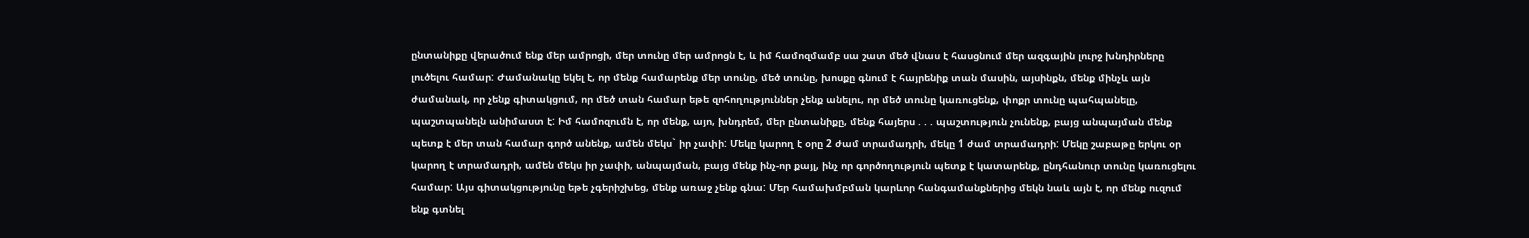ընտանիքը վերածում ենք մեր ամրոցի, մեր տունը մեր ամրոցն է, և իմ համոզմամբ սա շատ մեծ վնաս է հասցնում մեր ազգային լուրջ խնդիրները լուծելու համար: Ժամանակը եկել է, որ մենք համարենք մեր տունը, մեծ տունը, խոսքը գնում է հայրենիք տան մասին, այսինքն, մենք մինչև այն ժամանակ, որ չենք գիտակցում, որ մեծ տան համար եթե զոհողություններ չենք անելու, որ մեծ տունը կառուցենք, փոքր տունը պահպանելը, պաշտպանելն անիմաստ է: Իմ համոզումն է, որ մենք, այո, խնդրեմ, մեր ընտանիքը, մենք հայերս . . . պաշտություն չունենք, բայց անպայման մենք պետք է մեր տան համար գործ անենք, ամեն մեկս` իր չափի: Մեկը կարող է օրը 2 ժամ տրամադրի, մեկը 1 ժամ տրամադրի: Մեկը շաբաթը երկու օր կարող է տրամադրի, ամեն մեկս իր չափի, անպայման, բայց մենք ինչ-որ քայլ, ինչ որ գործողություն պետք է կատարենք, ընդհանուր տունը կառուցելու համար: Այս գիտակցությունը եթե չգերիշխեց, մենք առաջ չենք գնա: Մեր համախմբման կարևոր հանգամանքներից մեկն նաև այն է, որ մենք ուզում ենք գտնել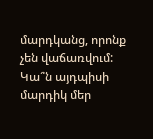մարդկանց, որոնք չեն վաճառվում: Կա՞ն այդպիսի մարդիկ մեր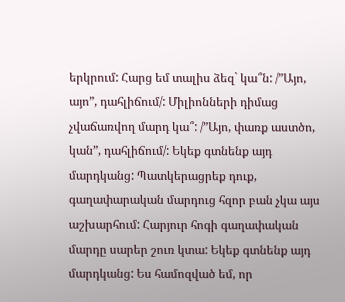երկրում: Հարց եմ տալիս ձեզ` կա՞ն: /”Այո, այո”, դահլիճում/: Միլիոնների դիմաց չվաճառվող մարդ կա՞: /”Այո, փառք աստծո, կան”, դահլիճում/: Եկեք գտնենք այդ մարդկանց: Պատկերացրեք դուք, գաղափարական մարդուց հզոր բան չկա այս աշխարհում: Հարյուր հոգի գաղափական մարդը սարեր շուռ կտա: Եկեք գտնենք այդ մարդկանց: Ես համոզված եմ, որ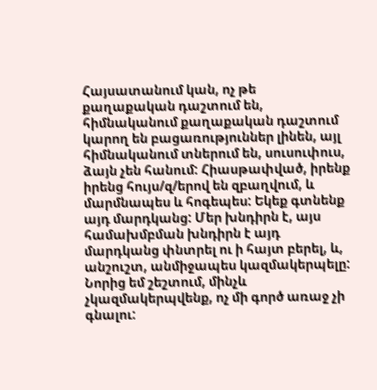Հայսատանում կան, ոչ թե քաղաքական դաշտում են, հիմնականում քաղաքական դաշտում կարող են բացառություններ լինեն, այլ հիմնականում տներում են, սուսուփուս, ձայն չեն հանում: Հիասթափված, իրենք իրենց հույս/զ/երով են զբաղվում, և մարմնապես և հոգեպես: Եկեք գտնենք այդ մարդկանց: Մեր խնդիրն է, այս համախմբման խնդիրն է այդ մարդկանց փնտրել ու ի հայտ բերել, և, անշուշտ, անմիջապես կազմակերպելը: Նորից եմ շեշտում, մինչև չկազմակերպվենք, ոչ մի գործ առաջ չի գնալու: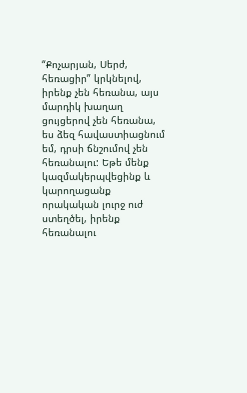“Քոչարյան, Սերժ, հեռացիր” կրկնելով, իրենք չեն հեռանա, այս մարդիկ խաղաղ ցույցերով չեն հեռանա, ես ձեզ հավաստիացնում եմ, դրսի ճնշումով չեն հեռանալու: Եթե մենք կազմակերպվեցինք և կարողացանք որակական լուրջ ուժ ստեղծել, իրենք հեռանալու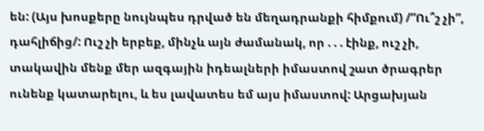են: (Այս խոսքերը նույնպես դրված են մեղադրանքի հիմքում) /”Ու՞շ չի”, դահլիճից/: Ուշ չի երբեք, մինչև այն ժամանակ, որ . . . էինք, ուշ չի, տակավին մենք մեր ազգային իդեալների իմաստով շատ ծրագրեր ունենք կատարելու, և ես լավատես եմ այս իմաստով: Արցախյան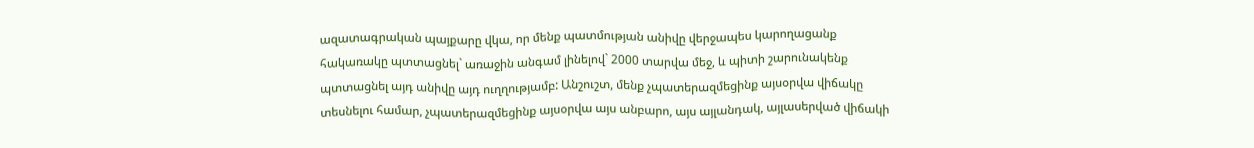ազատագրական պայքարը վկա, որ մենք պատմության անիվը վերջապես կարողացանք հակառակը պտտացնել` առաջին անգամ լինելով` 2000 տարվա մեջ, և պիտի շարունակենք պտտացնել այդ անիվը այդ ուղղությամբ: Անշուշտ, մենք չպատերազմեցինք այսօրվա վիճակը տեսնելու համար, չպատերազմեցինք այսօրվա այս անբարո, այս այլանդակ, այլասերված վիճակի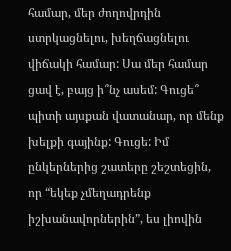համար, մեր ժողովրդին ստրկացնելու, խեղճացնելու վիճակի համար: Սա մեր համար ցավ է, բայց ի՞նչ ասեմ: Գուցե՞ պիտի այսքան վատանար, որ մենք խելքի գայինք: Գուցե: Իմ ընկերներից շատերը շեշտեցին, որ “եկեք չմեղադրենք իշխանավորներին”, ես լիովին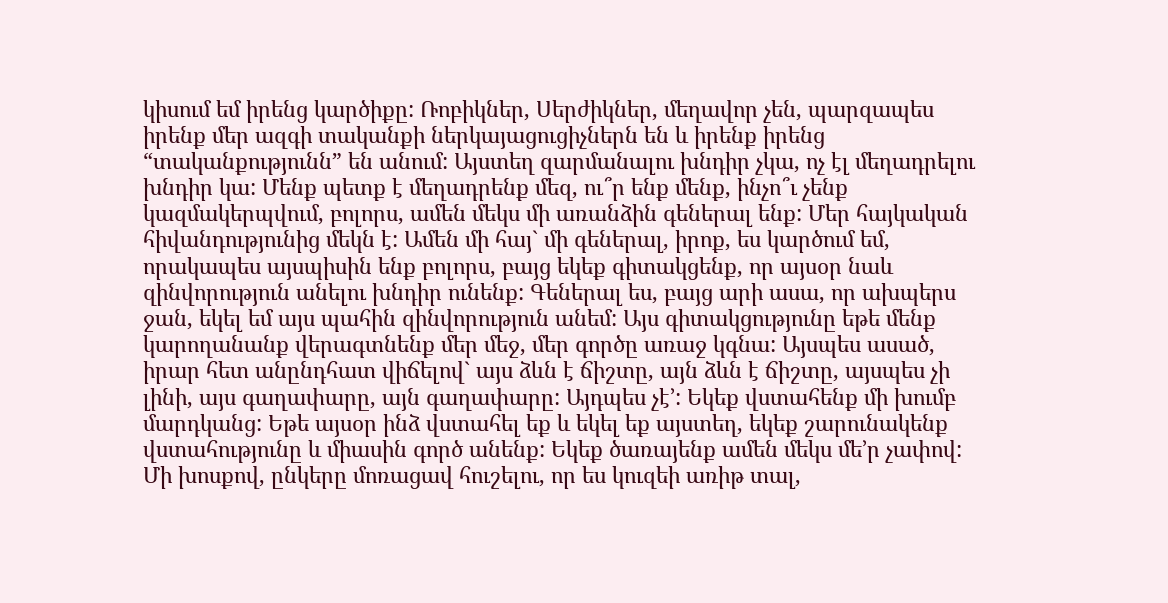կիսում եմ իրենց կարծիքը: Ռոբիկներ, Սերժիկներ, մեղավոր չեն, պարզապես իրենք մեր ազգի տականքի ներկայացուցիչներն են և իրենք իրենց “տականքությունն” են անում: Այստեղ զարմանալու խնդիր չկա, ոչ էլ մեղադրելու խնդիր կա: Մենք պետք է մեղադրենք մեզ, ու՞ր ենք մենք, ինչո՞ւ չենք կազմակերպվում, բոլորս, ամեն մեկս մի առանձին գեներալ ենք: Մեր հայկական հիվանդությունից մեկն է: Ամեն մի հայ` մի գեներալ, իրոք, ես կարծում եմ, որակապես այսպիսին ենք բոլորս, բայց եկեք գիտակցենք, որ այսօր նաև զինվորություն անելու խնդիր ունենք: Գեներալ ես, բայց արի ասա, որ ախպերս ջան, եկել եմ այս պահին զինվորություն անեմ: Այս գիտակցությունը եթե մենք կարողանանք վերագտնենք մեր մեջ, մեր գործը առաջ կգնա: Այսպես ասած, իրար հետ անընդհատ վիճելով` այս ձևն է ճիշտը, այն ձևն է ճիշտը, այսպես չի լինի, այս գաղափարը, այն գաղափարը: Այդպես չէ’: Եկեք վստահենք մի խումբ մարդկանց: Եթե այսօր ինձ վստահել եք և եկել եք այստեղ, եկեք շարունակենք վստահությունը և միասին գործ անենք: Եկեք ծառայենք ամեն մեկս մե’ր չափով: Մի խոսքով, ընկերը մոռացավ հուշելու, որ ես կուզեի առիթ տալ,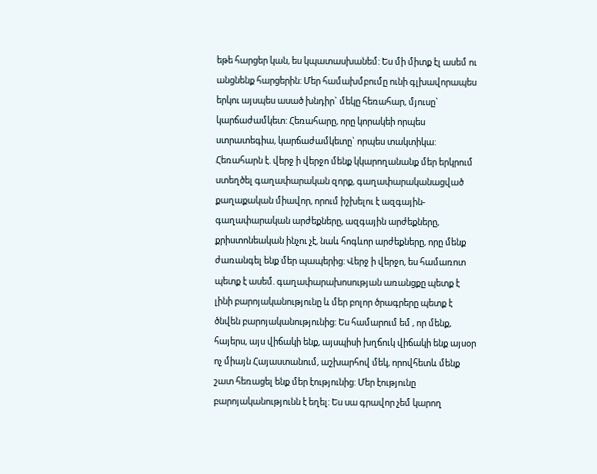եթե հարցեր կան, ես կպատասխանեմ: Ես մի միտք էլ ասեմ ու անցնենք հարցերին: Մեր համախմբումը ունի գլխավորապես երկու այսպես ասած խնդիր` մեկը հեռահար, մյուսը` կարճաժամկետ: Հեռահարը, որը կորակեի որպես ստրատեգիա, կարճաժամկետը` որպես տակտիկա: Հեռահարն է. վերջ ի վերջո մենք կկարողանանք մեր երկրում ստեղծել գաղափարական զորք, գաղափարականացված քաղաքական միավոր, որում իշխելու է ազգային-գաղափարական արժեքները, ազգային արժեքները, քրիստոնեական ինչու չէ, նաև հոգևոր արժեքները, որը մենք ժառանգել ենք մեր պապերից: Վերջ ի վերջո, ես համառոտ պետք է ասեմ. գաղափարախոսության առանցքը պետք է լինի բարոյականությունը և մեր բոլոր ծրագրերը պետք է ծնվեն բարոյականությունից: Ես համարում եմ , որ մենք, հայերս, այս վիճակի ենք, այսպիսի խղճուկ վիճակի ենք այսօր ոչ միայն Հայաստանում, աշխարհով մեկ, որովհետև մենք շատ հեռացել ենք մեր էությունից: Մեր էությունը բարոյականությունն է եղել: Ես սա գրավոր չեմ կարող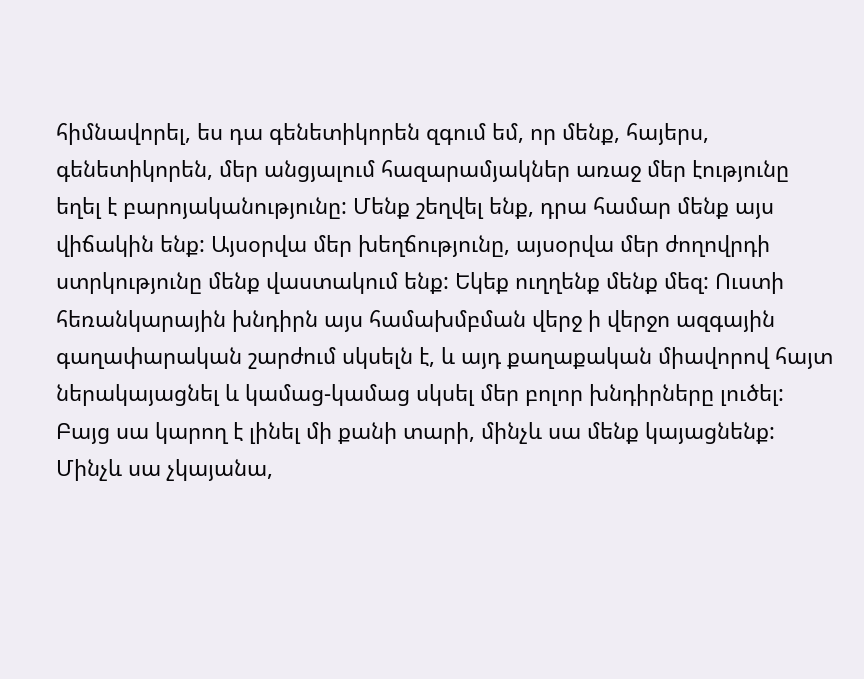հիմնավորել, ես դա գենետիկորեն զգում եմ, որ մենք, հայերս, գենետիկորեն, մեր անցյալում հազարամյակներ առաջ մեր էությունը եղել է բարոյականությունը: Մենք շեղվել ենք, դրա համար մենք այս վիճակին ենք: Այսօրվա մեր խեղճությունը, այսօրվա մեր ժողովրդի ստրկությունը մենք վաստակում ենք: Եկեք ուղղենք մենք մեզ: Ուստի հեռանկարային խնդիրն այս համախմբման վերջ ի վերջո ազգային գաղափարական շարժում սկսելն է, և այդ քաղաքական միավորով հայտ ներակայացնել և կամաց-կամաց սկսել մեր բոլոր խնդիրները լուծել: Բայց սա կարող է լինել մի քանի տարի, մինչև սա մենք կայացնենք: Մինչև սա չկայանա,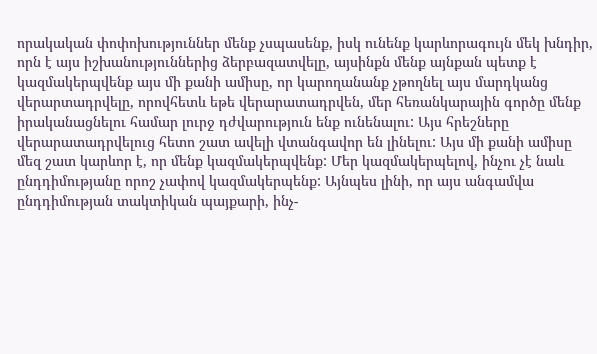որակական փոփոխություններ մենք չսպասենք, իսկ ունենք կարևորագույն մեկ խնդիր, որն է այս իշխանություններից ձերբազատվելը, այսինքն մենք այնքան պետք է կազմակերպվենք այս մի քանի ամիսը, որ կարողանանք չթողնել այս մարդկանց վերարտադրվելը, որովհետև եթե վերարատադրվեն, մեր հեռանկարային գործը մենք իրականացնելու համար լուրջ դժվարություն ենք ունենալու: Այս հրեշները վերարատադրվելուց հետո շատ ավելի վտանգավոր են լինելու: Այս մի քանի ամիսը մեզ շատ կարևոր է, որ մենք կազմակերպվենք: Մեր կազմակերպելով, ինչու չէ նաև ընդդիմությանը որոշ չափով կազմակերպենք: Այնպես լինի, որ այս անգամվա ընդդիմության տակտիկան պայքարի, ինչ-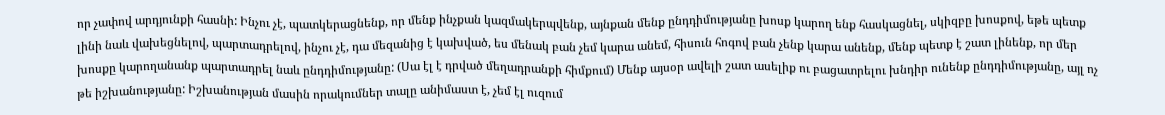որ չափով արդյունքի հասնի: Ինչու չէ, պատկերացնենք, որ մենք ինչքան կազմակերպվենք, այնքան մենք ընդդիմությանը խոսք կարող ենք հասկացնել, սկիզբը խոսքով, եթե պետք լինի նաև վախեցնելով, պարտադրելով, ինչու չէ, դա մեզանից է կախված, ես մենակ բան չեմ կարա անեմ, հիսուն հոգով բան չենք կարա անենք, մենք պետք է շատ լինենք, որ մեր խոսքը կարողանանք պարտադրել նաև ընդդիմությանը: (Սա էլ է դրված մեղադրանքի հիմքում) Մենք այսօր ավելի շատ ասելիք ու բացատրելու խնդիր ունենք ընդդիմությանը, այլ ոչ թե իշխանությանը: Իշխանության մասին որակումներ տալը անիմաստ է, չեմ էլ ուզում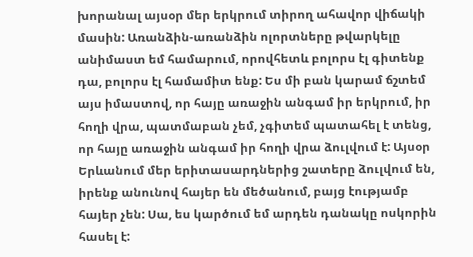խորանալ այսօր մեր երկրում տիրող ահավոր վիճակի մասին: Առանձին-առանձին ոլորտները թվարկելը անիմաստ եմ համարում, որովհետև բոլորս էլ գիտենք դա, բոլորս էլ համամիտ ենք: Ես մի բան կարամ ճշտեմ այս իմաստով, որ հայը առաջին անգամ իր երկրում, իր հողի վրա, պատմաբան չեմ, չգիտեմ պատահել է տենց, որ հայը առաջին անգամ իր հողի վրա ձուլվում է: Այսօր Երևանում մեր երիտասարդներից շատերը ձուլվում են, իրենք անունով հայեր են մեծանում, բայց էությամբ հայեր չեն: Սա, ես կարծում եմ արդեն դանակը ոսկորին հասել է: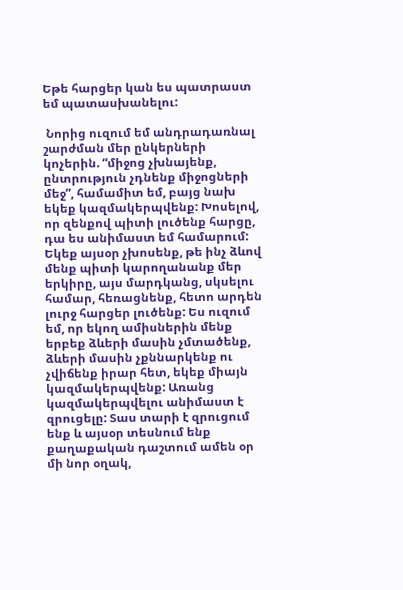Եթե հարցեր կան ես պատրաստ եմ պատասխանելու:

 Նորից ուզում եմ անդրադառնալ շարժման մեր ընկերների կոչերին. “միջոց չխնայենք, ընտրություն չդնենք միջոցների մեջ”, համամիտ եմ, բայց նախ եկեք կազմակերպվենք: Խոսելով, որ զենքով պիտի լուծենք հարցը, դա ես անիմաստ եմ համարում: Եկեք այսօր չխոսենք, թե ինչ ձևով մենք պիտի կարողանանք մեր երկիրը, այս մարդկանց, սկսելու համար, հեռացնենք, հետո արդեն լուրջ հարցեր լուծենք: Ես ուզում եմ, որ եկող ամիսներին մենք երբեք ձևերի մասին չմտածենք, ձևերի մասին չքննարկենք ու չվիճենք իրար հետ, եկեք միայն կազմակերպվենք: Առանց կազմակերպվելու անիմաստ է զրուցելը: Տաս տարի է զրուցում ենք և այսօր տեսնում ենք քաղաքական դաշտում ամեն օր մի նոր օղակ,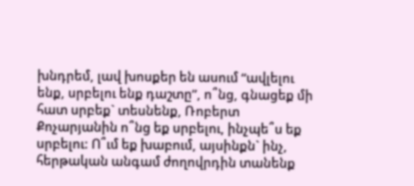խնդրեմ, լավ խոսքեր են ասում “ավլելու ենք, սրբելու ենք դաշտը”, ո՞նց, գնացեք մի հատ սրբեք` տեսնենք, Ռոբերտ Քոչարյանին ո՞նց եք սրբելու, ինչպե՞ս եք սրբելու: Ո՞ւմ եք խաբում, այսինքն` ինչ, հերթական անգամ ժողովրդին տանենք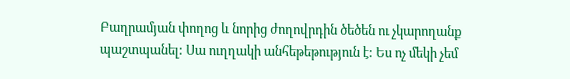Բաղրամյան փողոց և նորից ժողովրդին ծեծեն ու չկարողանք պաշտպանել: Սա ուղղակի անհեթեթություն է: Ես ոչ մեկի չեմ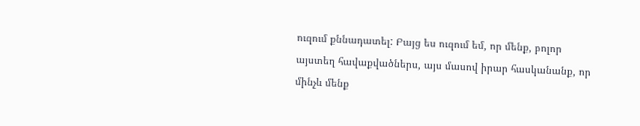ուզում քննադատել: Բայց ես ուզում եմ, որ մենք, բոլոր այստեղ հավաքվածներս, այս մասով իրար հասկանանք, որ մինչև մենք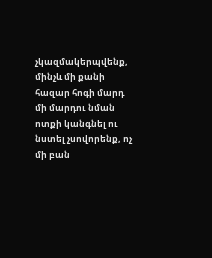չկազմակերպվենք, մինչև մի քանի հազար հոգի մարդ մի մարդու նման ոտքի կանգնել ու նստել չսովորենք, ոչ մի բան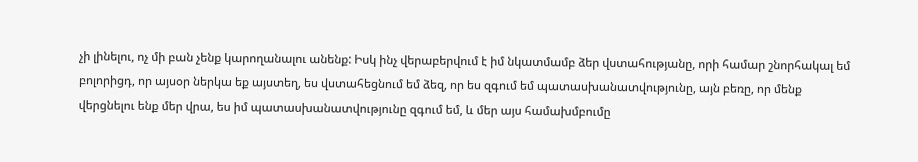չի լինելու, ոչ մի բան չենք կարողանալու անենք: Իսկ ինչ վերաբերվում է իմ նկատմամբ ձեր վստահությանը, որի համար շնորհակալ եմ բոլորիցդ, որ այսօր ներկա եք այստեղ, ես վստահեցնում եմ ձեզ, որ ես զգում եմ պատասխանատվությունը, այն բեռը, որ մենք վերցնելու ենք մեր վրա, ես իմ պատասխանատվությունը զգում եմ, և մեր այս համախմբումը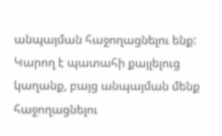անպայման հաջողացնելու ենք: Կարող է պատահի քայլելուց կաղանք, բայց անպայման մենք հաջողացնելու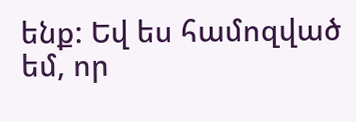ենք: Եվ ես համոզված եմ, որ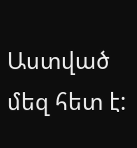Աստված մեզ հետ է: